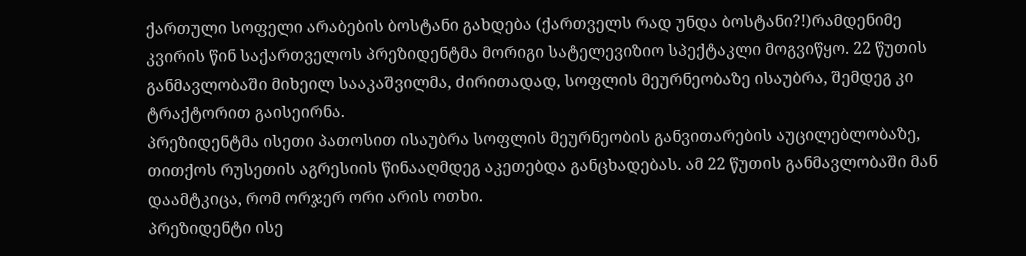ქართული სოფელი არაბების ბოსტანი გახდება (ქართველს რად უნდა ბოსტანი?!)რამდენიმე კვირის წინ საქართველოს პრეზიდენტმა მორიგი სატელევიზიო სპექტაკლი მოგვიწყო. 22 წუთის განმავლობაში მიხეილ სააკაშვილმა, ძირითადად, სოფლის მეურნეობაზე ისაუბრა, შემდეგ კი ტრაქტორით გაისეირნა.
პრეზიდენტმა ისეთი პათოსით ისაუბრა სოფლის მეურნეობის განვითარების აუცილებლობაზე, თითქოს რუსეთის აგრესიის წინააღმდეგ აკეთებდა განცხადებას. ამ 22 წუთის განმავლობაში მან დაამტკიცა, რომ ორჯერ ორი არის ოთხი.
პრეზიდენტი ისე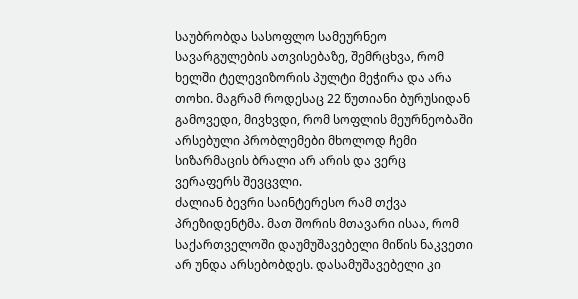საუბრობდა სასოფლო სამეურნეო სავარგულების ათვისებაზე, შემრცხვა, რომ ხელში ტელევიზორის პულტი მეჭირა და არა თოხი. მაგრამ როდესაც 22 წუთიანი ბურუსიდან გამოვედი, მივხვდი, რომ სოფლის მეურნეობაში არსებული პრობლემები მხოლოდ ჩემი სიზარმაცის ბრალი არ არის და ვერც ვერაფერს შევცვლი.
ძალიან ბევრი საინტერესო რამ თქვა პრეზიდენტმა. მათ შორის მთავარი ისაა, რომ საქართველოში დაუმუშავებელი მიწის ნაკვეთი არ უნდა არსებობდეს. დასამუშავებელი კი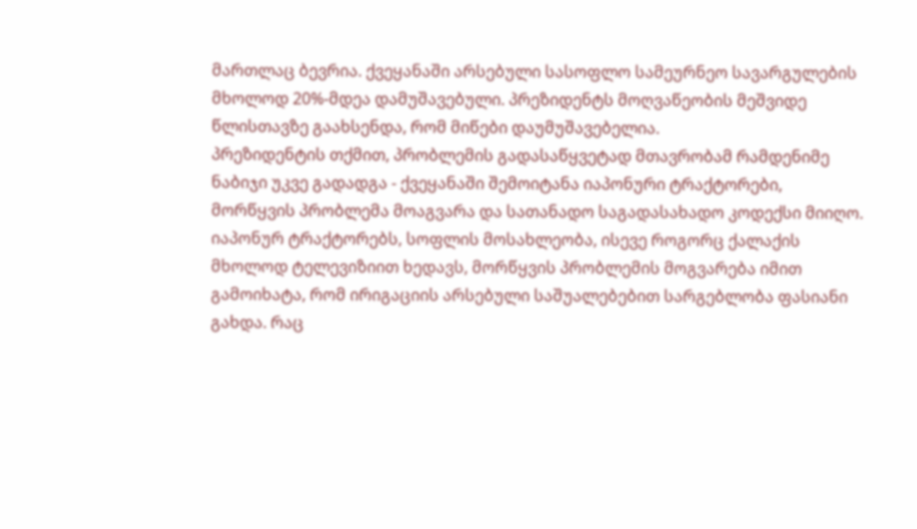მართლაც ბევრია. ქვეყანაში არსებული სასოფლო სამეურნეო სავარგულების მხოლოდ 20%-მდეა დამუშავებული. პრეზიდენტს მოღვაწეობის მეშვიდე წლისთავზე გაახსენდა, რომ მიწები დაუმუშავებელია.
პრეზიდენტის თქმით, პრობლემის გადასაწყვეტად მთავრობამ რამდენიმე ნაბიჯი უკვე გადადგა - ქვეყანაში შემოიტანა იაპონური ტრაქტორები, მორწყვის პრობლემა მოაგვარა და სათანადო საგადასახადო კოდექსი მიიღო.
იაპონურ ტრაქტორებს, სოფლის მოსახლეობა, ისევე როგორც ქალაქის მხოლოდ ტელევიზიით ხედავს, მორწყვის პრობლემის მოგვარება იმით გამოიხატა, რომ ირიგაციის არსებული საშუალებებით სარგებლობა ფასიანი გახდა. რაც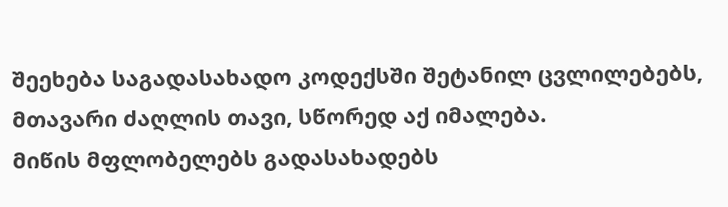შეეხება საგადასახადო კოდექსში შეტანილ ცვლილებებს, მთავარი ძაღლის თავი, სწორედ აქ იმალება.
მიწის მფლობელებს გადასახადებს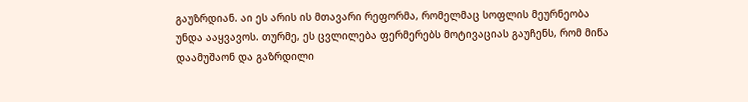გაუზრდიან. აი ეს არის ის მთავარი რეფორმა, რომელმაც სოფლის მეურნეობა უნდა ააყვავოს. თურმე, ეს ცვლილება ფერმერებს მოტივაციას გაუჩენს, რომ მიწა დაამუშაონ და გაზრდილი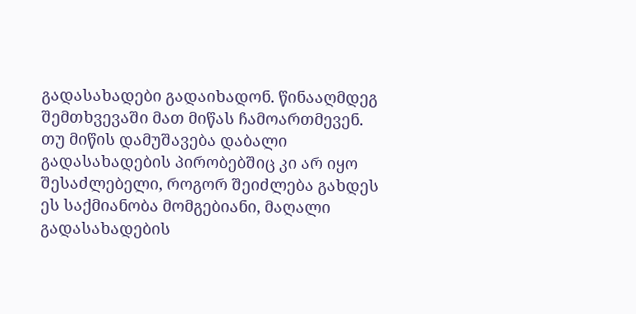გადასახადები გადაიხადონ. წინააღმდეგ შემთხვევაში მათ მიწას ჩამოართმევენ.
თუ მიწის დამუშავება დაბალი გადასახადების პირობებშიც კი არ იყო შესაძლებელი, როგორ შეიძლება გახდეს ეს საქმიანობა მომგებიანი, მაღალი გადასახადების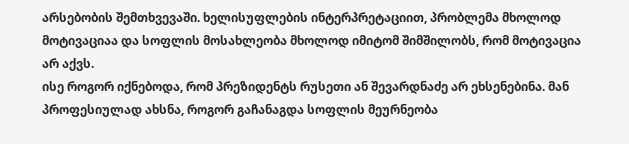არსებობის შემთხვევაში. ხელისუფლების ინტერპრეტაციით, პრობლემა მხოლოდ მოტივაციაა და სოფლის მოსახლეობა მხოლოდ იმიტომ შიმშილობს, რომ მოტივაცია არ აქვს.
ისე როგორ იქნებოდა, რომ პრეზიდენტს რუსეთი ან შევარდნაძე არ ეხსენებინა. მან პროფესიულად ახსნა, როგორ გაჩანაგდა სოფლის მეურნეობა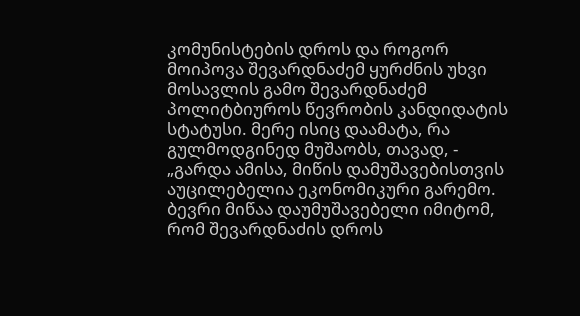კომუნისტების დროს და როგორ მოიპოვა შევარდნაძემ ყურძნის უხვი მოსავლის გამო შევარდნაძემ პოლიტბიუროს წევრობის კანდიდატის სტატუსი. მერე ისიც დაამატა, რა გულმოდგინედ მუშაობს, თავად, - „გარდა ამისა, მიწის დამუშავებისთვის აუცილებელია ეკონომიკური გარემო. ბევრი მიწაა დაუმუშავებელი იმიტომ, რომ შევარდნაძის დროს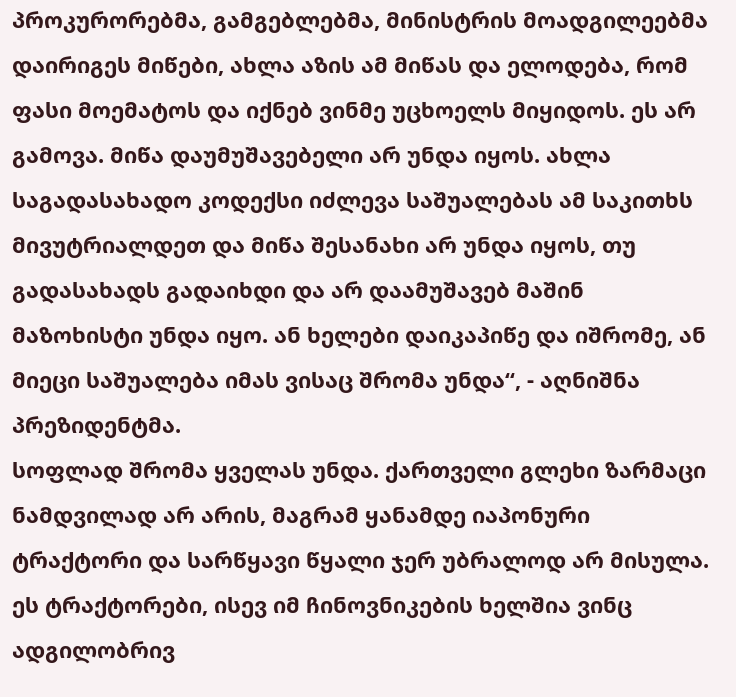პროკურორებმა, გამგებლებმა, მინისტრის მოადგილეებმა დაირიგეს მიწები, ახლა აზის ამ მიწას და ელოდება, რომ ფასი მოემატოს და იქნებ ვინმე უცხოელს მიყიდოს. ეს არ გამოვა. მიწა დაუმუშავებელი არ უნდა იყოს. ახლა საგადასახადო კოდექსი იძლევა საშუალებას ამ საკითხს მივუტრიალდეთ და მიწა შესანახი არ უნდა იყოს, თუ გადასახადს გადაიხდი და არ დაამუშავებ მაშინ მაზოხისტი უნდა იყო. ან ხელები დაიკაპიწე და იშრომე, ან მიეცი საშუალება იმას ვისაც შრომა უნდა“, - აღნიშნა პრეზიდენტმა.
სოფლად შრომა ყველას უნდა. ქართველი გლეხი ზარმაცი ნამდვილად არ არის, მაგრამ ყანამდე იაპონური ტრაქტორი და სარწყავი წყალი ჯერ უბრალოდ არ მისულა. ეს ტრაქტორები, ისევ იმ ჩინოვნიკების ხელშია ვინც ადგილობრივ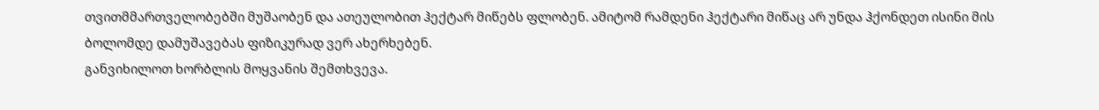თვითმმართველობებში მუშაობენ და ათეულობით ჰექტარ მიწებს ფლობენ. ამიტომ რამდენი ჰექტარი მიწაც არ უნდა ჰქონდეთ ისინი მის ბოლომდე დამუშავებას ფიზიკურად ვერ ახერხებენ.
განვიხილოთ ხორბლის მოყვანის შემთხვევა.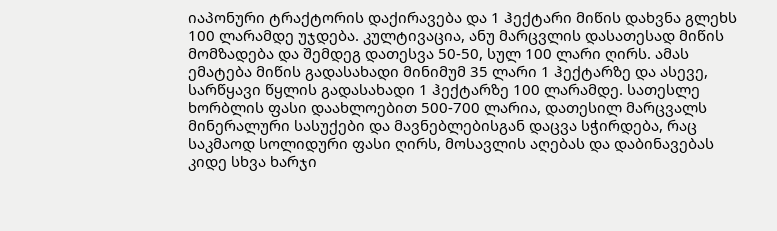იაპონური ტრაქტორის დაქირავება და 1 ჰექტარი მიწის დახვნა გლეხს 100 ლარამდე უჯდება. კულტივაცია, ანუ მარცვლის დასათესად მიწის მომზადება და შემდეგ დათესვა 50-50, სულ 100 ლარი ღირს. ამას ემატება მიწის გადასახადი მინიმუმ 35 ლარი 1 ჰექტარზე და ასევე, სარწყავი წყლის გადასახადი 1 ჰექტარზე 100 ლარამდე. სათესლე ხორბლის ფასი დაახლოებით 500-700 ლარია, დათესილ მარცვალს მინერალური სასუქები და მავნებლებისგან დაცვა სჭირდება, რაც საკმაოდ სოლიდური ფასი ღირს, მოსავლის აღებას და დაბინავებას კიდე სხვა ხარჯი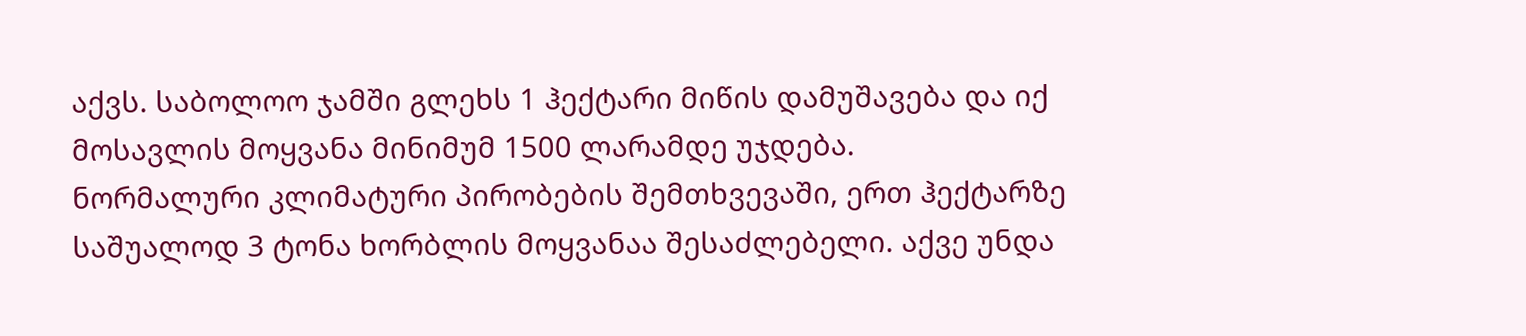აქვს. საბოლოო ჯამში გლეხს 1 ჰექტარი მიწის დამუშავება და იქ მოსავლის მოყვანა მინიმუმ 1500 ლარამდე უჯდება.
ნორმალური კლიმატური პირობების შემთხვევაში, ერთ ჰექტარზე საშუალოდ 3 ტონა ხორბლის მოყვანაა შესაძლებელი. აქვე უნდა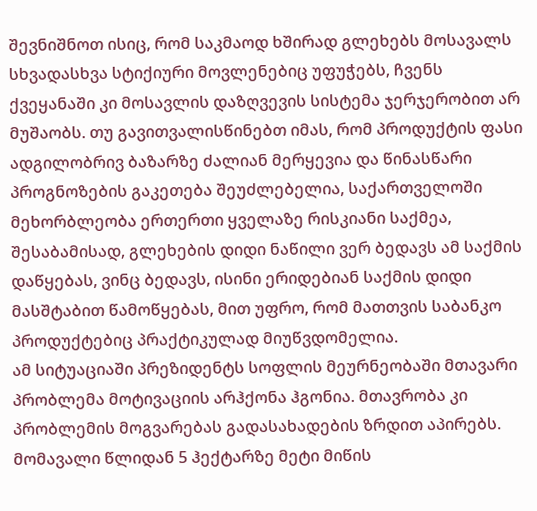შევნიშნოთ ისიც, რომ საკმაოდ ხშირად გლეხებს მოსავალს სხვადასხვა სტიქიური მოვლენებიც უფუჭებს, ჩვენს ქვეყანაში კი მოსავლის დაზღვევის სისტემა ჯერჯერობით არ მუშაობს. თუ გავითვალისწინებთ იმას, რომ პროდუქტის ფასი ადგილობრივ ბაზარზე ძალიან მერყევია და წინასწარი პროგნოზების გაკეთება შეუძლებელია, საქართველოში მეხორბლეობა ერთერთი ყველაზე რისკიანი საქმეა, შესაბამისად, გლეხების დიდი ნაწილი ვერ ბედავს ამ საქმის დაწყებას, ვინც ბედავს, ისინი ერიდებიან საქმის დიდი მასშტაბით წამოწყებას, მით უფრო, რომ მათთვის საბანკო პროდუქტებიც პრაქტიკულად მიუწვდომელია.
ამ სიტუაციაში პრეზიდენტს სოფლის მეურნეობაში მთავარი პრობლემა მოტივაციის არჰქონა ჰგონია. მთავრობა კი პრობლემის მოგვარებას გადასახადების ზრდით აპირებს. მომავალი წლიდან 5 ჰექტარზე მეტი მიწის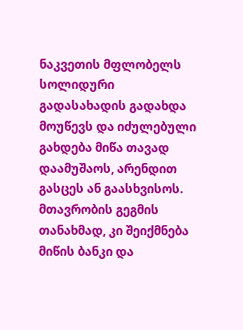ნაკვეთის მფლობელს სოლიდური გადასახადის გადახდა მოუწევს და იძულებული გახდება მიწა თავად დაამუშაოს, არენდით გასცეს ან გაასხვისოს. მთავრობის გეგმის თანახმად, კი შეიქმნება მიწის ბანკი და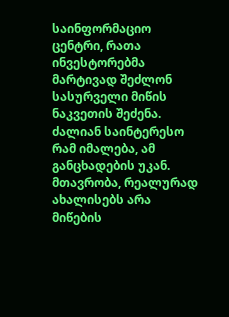საინფორმაციო ცენტრი, რათა ინვესტორებმა მარტივად შეძლონ სასურველი მიწის ნაკვეთის შეძენა.
ძალიან საინტერესო რამ იმალება, ამ განცხადების უკან. მთავრობა, რეალურად ახალისებს არა მიწების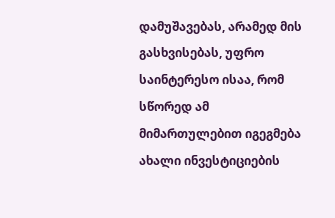დამუშავებას, არამედ მის გასხვისებას, უფრო საინტერესო ისაა, რომ სწორედ ამ მიმართულებით იგეგმება ახალი ინვესტიციების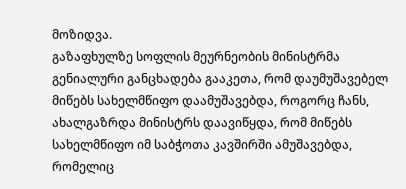მოზიდვა.
გაზაფხულზე სოფლის მეურნეობის მინისტრმა გენიალური განცხადება გააკეთა, რომ დაუმუშავებელ მიწებს სახელმწიფო დაამუშავებდა, როგორც ჩანს, ახალგაზრდა მინისტრს დაავიწყდა, რომ მიწებს სახელმწიფო იმ საბჭოთა კავშირში ამუშავებდა, რომელიც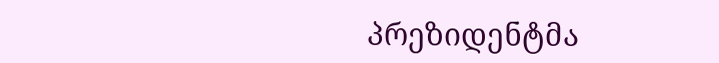პრეზიდენტმა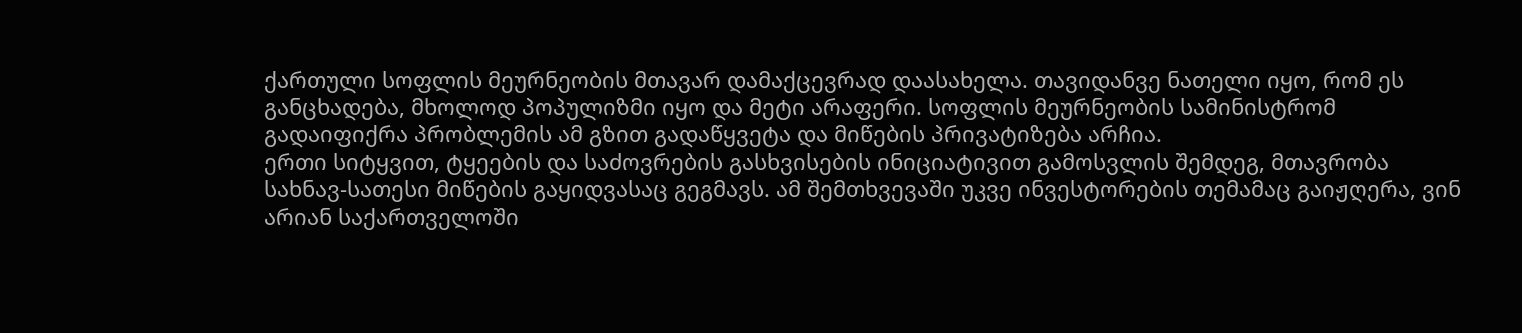ქართული სოფლის მეურნეობის მთავარ დამაქცევრად დაასახელა. თავიდანვე ნათელი იყო, რომ ეს განცხადება, მხოლოდ პოპულიზმი იყო და მეტი არაფერი. სოფლის მეურნეობის სამინისტრომ გადაიფიქრა პრობლემის ამ გზით გადაწყვეტა და მიწების პრივატიზება არჩია.
ერთი სიტყვით, ტყეების და საძოვრების გასხვისების ინიციატივით გამოსვლის შემდეგ, მთავრობა სახნავ-სათესი მიწების გაყიდვასაც გეგმავს. ამ შემთხვევაში უკვე ინვესტორების თემამაც გაიჟღერა, ვინ არიან საქართველოში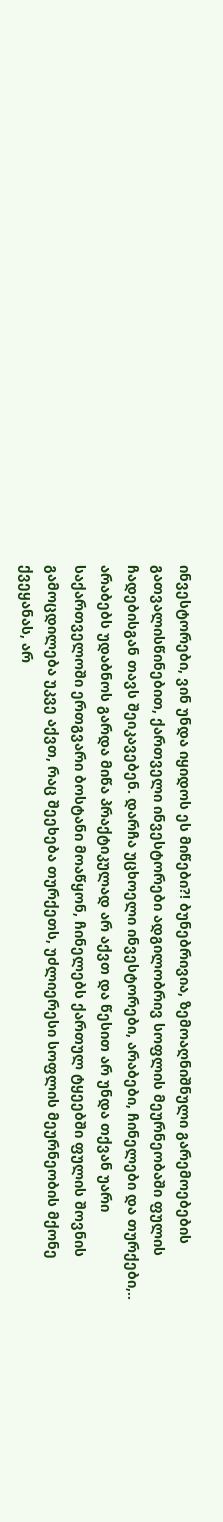ინვესტორები, ვინ უნდა იყიდოს ეს მიწები?! ბუნებრივია, ზემოაღნიშნული გარემოებების გათვალისწინებით, ქართველი ინვესტორები ადგილობრივ სოფლის მეურნეობაში ფულის ჩადებისგან თავს შეიკავებენ. დარჩა უცხოელი ინვესტორები, არაბები, ჩინელები და თურქები,.. არაბებს უდაბნოს გარდა მიწა პრაქტიკულად არ აქვთ და წესით არ უნდა თქვან უარი საქართველოში ერთგვარი ბოსტანი მოაწყონ, ჩინელებს ქართულ ტყეებში ფულის შოვნის გამოცდილება უკვე აქვთ, რაც შეეხება თურქეთს, უძლიერესი სოფლის მეურნეობის მქონე ქვეყანას, არ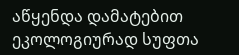აწყენდა დამატებით ეკოლოგიურად სუფთა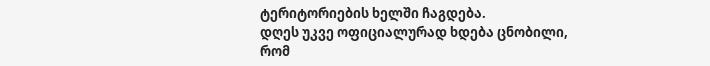ტერიტორიების ხელში ჩაგდება.
დღეს უკვე ოფიციალურად ხდება ცნობილი, რომ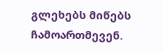გლეხებს მიწებს ჩამოართმევენ.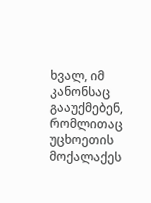ხვალ, იმ კანონსაც გააუქმებენ, რომლითაც უცხოეთის მოქალაქეს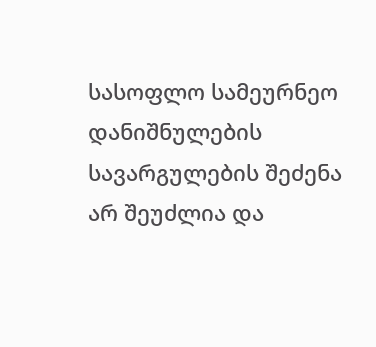სასოფლო სამეურნეო დანიშნულების სავარგულების შეძენა არ შეუძლია და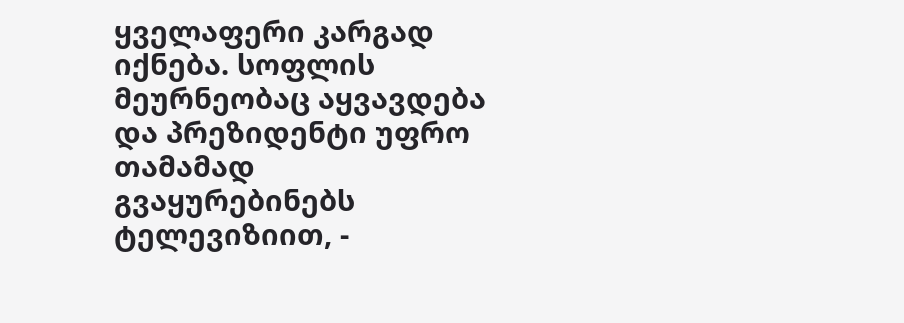ყველაფერი კარგად იქნება. სოფლის მეურნეობაც აყვავდება და პრეზიდენტი უფრო თამამად გვაყურებინებს ტელევიზიით, -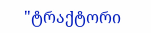"ტრაქტორი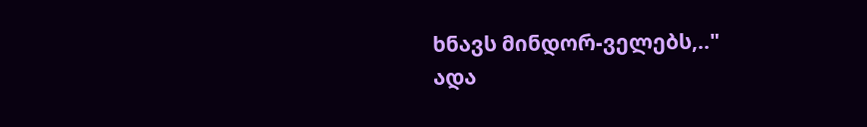ხნავს მინდორ-ველებს,.."
ადა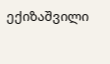ექიზაშვილი